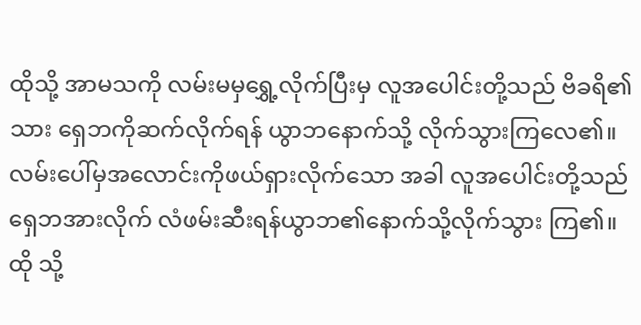ထိုသို့ အာမသကို လမ်းမမှရွှေ့လိုက်ပြီးမှ လူအပေါင်းတို့သည် ဗိခရိ၏သား ရှေဘကိုဆက်လိုက်ရန် ယွာဘနောက်သို့ လိုက်သွားကြလေ၏။
လမ်းပေါ်မှအလောင်းကိုဖယ်ရှားလိုက်သော အခါ လူအပေါင်းတို့သည်ရှေဘအားလိုက် လံဖမ်းဆီးရန်ယွာဘ၏နောက်သို့လိုက်သွား ကြ၏။
ထို သို့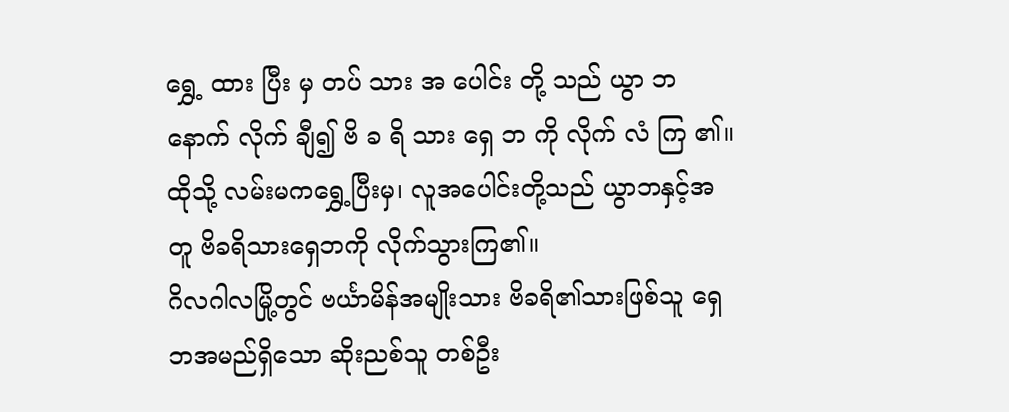ရွှေ့ ထား ပြီး မှ တပ် သား အ ပေါင်း တို့ သည် ယွာ ဘ နောက် လိုက် ချီ၍ ဗိ ခ ရိ သား ရှေ ဘ ကို လိုက် လံ ကြ ၏။
ထိုသို့ လမ်းမကရွှေ့ပြီးမှ၊ လူအပေါင်းတို့သည် ယွာဘနှင့်အတူ ဗိခရိသားရှေဘကို လိုက်သွားကြ၏။
ဂိလဂါလမြို့တွင် ဗင်္ယာမိန်အမျိုးသား ဗိခရိ၏သားဖြစ်သူ ရှေဘအမည်ရှိသော ဆိုးညစ်သူ တစ်ဦး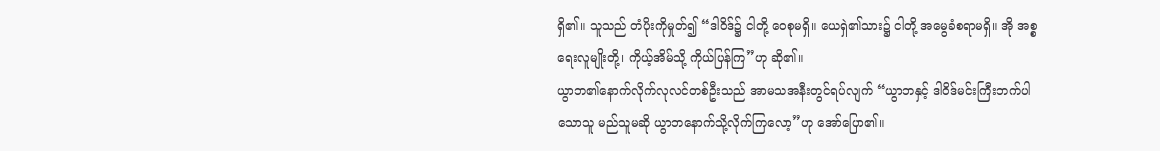ရှိ၏။ သူသည် တံပိုးကိုမှုတ်၍ “ဒါဝိဒ်၌ ငါတို့ ဝေစုမရှိ။ ယေရှဲ၏သား၌ ငါတို့ အမွေခံစရာမရှိ။ အို အစ္စရေးလူမျိုးတို့၊ ကိုယ့်အိမ်သို့ ကိုယ်ပြန်ကြ”ဟု ဆို၏။
ယွာဘ၏နောက်လိုက်လုလင်တစ်ဦးသည် အာမသအနီးတွင်ရပ်လျက် “ယွာဘနှင့် ဒါဝိဒ်မင်းကြီးဘက်ပါသောသူ မည်သူမဆို ယွာဘနောက်သို့လိုက်ကြလော့”ဟု အော်ပြော၏။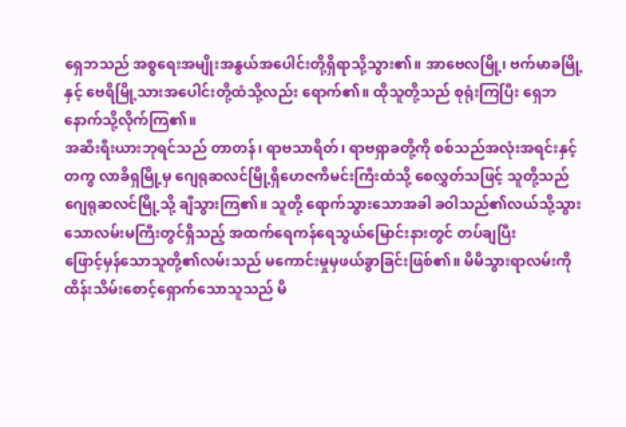ရှေဘသည် အစ္စရေးအမျိုးအနွယ်အပေါင်းတို့ရှိရာသို့သွား၏။ အာဗေလမြို့၊ ဗက်မာခမြို့နှင့် ဗေရိမြို့သားအပေါင်းတို့ထံသို့လည်း ရောက်၏။ ထိုသူတို့သည် စုရုံးကြပြီး ရှေဘနောက်သို့လိုက်ကြ၏။
အဆီးရီးယားဘုရင်သည် တာတန်၊ ရာဗသာရိတ်၊ ရာဗရှာခတို့ကို စစ်သည်အလုံးအရင်းနှင့်တကွ လာခိရှမြို့မှ ဂျေရုဆလင်မြို့ရှိဟေဇကိမင်းကြီးထံသို့ စေလွှတ်သဖြင့် သူတို့သည် ဂျေရုဆလင်မြို့သို့ ချီသွားကြ၏။ သူတို့ ရောက်သွားသောအခါ ခဝါသည်၏လယ်သို့သွားသောလမ်းမကြီးတွင်ရှိသည့် အထက်ရေကန်ရေသွယ်မြောင်းနားတွင် တပ်ချပြီး
ဖြောင့်မှန်သောသူတို့၏လမ်းသည် မကောင်းမှုမှဖယ်ခွာခြင်းဖြစ်၏။ မိမိသွားရာလမ်းကို ထိန်းသိမ်းစောင့်ရှောက်သောသူသည် မိ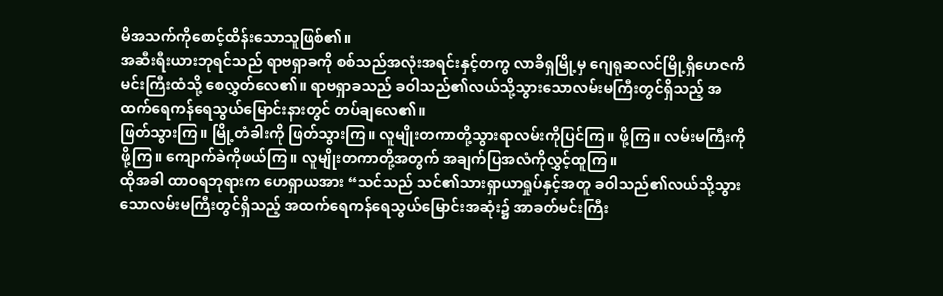မိအသက်ကိုစောင့်ထိန်းသောသူဖြစ်၏။
အဆီးရီးယားဘုရင်သည် ရာဗရှာခကို စစ်သည်အလုံးအရင်းနှင့်တကွ လာခိရှမြို့မှ ဂျေရုဆလင်မြို့ရှိဟေဇကိမင်းကြီးထံသို့ စေလွှတ်လေ၏။ ရာဗရှာခသည် ခဝါသည်၏လယ်သို့သွားသောလမ်းမကြီးတွင်ရှိသည့် အထက်ရေကန်ရေသွယ်မြောင်းနားတွင် တပ်ချလေ၏။
ဖြတ်သွားကြ။ မြို့တံခါးကို ဖြတ်သွားကြ။ လူမျိုးတကာတို့သွားရာလမ်းကိုပြင်ကြ။ ဖို့ကြ။ လမ်းမကြီးကိုဖို့ကြ။ ကျောက်ခဲကိုဖယ်ကြ။ လူမျိုးတကာတို့အတွက် အချက်ပြအလံကိုလွှင့်ထူကြ။
ထိုအခါ ထာဝရဘုရားက ဟေရှာယအား “သင်သည် သင်၏သားရှာယာရှုပ်နှင့်အတူ ခဝါသည်၏လယ်သို့သွားသောလမ်းမကြီးတွင်ရှိသည့် အထက်ရေကန်ရေသွယ်မြောင်းအဆုံး၌ အာခတ်မင်းကြီး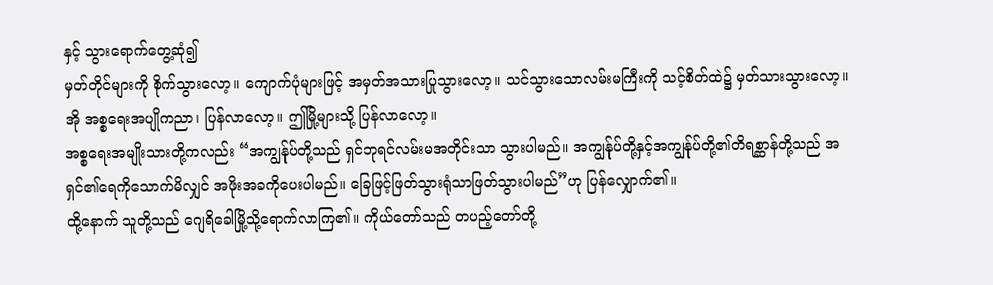နှင့် သွားရောက်တွေ့ဆုံ၍
မှတ်တိုင်များကို စိုက်သွားလော့။ ကျောက်ပုံများဖြင့် အမှတ်အသားပြုသွားလော့။ သင်သွားသောလမ်းမကြီးကို သင့်စိတ်ထဲ၌ မှတ်သားသွားလော့။ အို အစ္စရေးအပျိုကညာ၊ ပြန်လာလော့။ ဤမြို့များသို့ ပြန်လာလော့။
အစ္စရေးအမျိုးသားတို့ကလည်း “အကျွန်ုပ်တို့သည် ရှင်ဘုရင်လမ်းမအတိုင်းသာ သွားပါမည်။ အကျွန်ုပ်တို့နှင့်အကျွန်ုပ်တို့၏တိရစ္ဆာန်တို့သည် အရှင်၏ရေကိုသောက်မိလျှင် အဖိုးအခကိုပေးပါမည်။ ခြေဖြင့်ဖြတ်သွားရုံသာဖြတ်သွားပါမည်”ဟု ပြန်လျှောက်၏။
ထို့နောက် သူတို့သည် ဂျေရိခေါမြို့သို့ရောက်လာကြ၏။ ကိုယ်တော်သည် တပည့်တော်တို့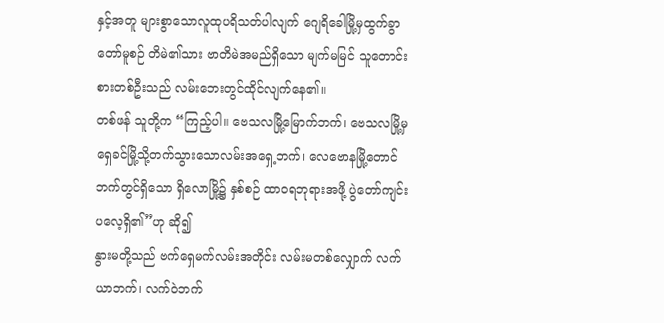နှင့်အတူ များစွာသောလူထုပရိသတ်ပါလျက် ဂျေရိခေါမြို့မှထွက်ခွာတော်မူစဉ် တိမဲ၏သား ဗာတိမဲအမည်ရှိသော မျက်မမြင် သူတောင်းစားတစ်ဦးသည် လမ်းဘေးတွင်ထိုင်လျက်နေ၏။
တစ်ဖန် သူတို့က “ကြည့်ပါ။ ဗေသလမြို့မြောက်ဘက်၊ ဗေသလမြို့မှရှေခင်မြို့သို့တက်သွားသောလမ်းအရှေ့ဘက်၊ လေဗောနမြို့တောင်ဘက်တွင်ရှိသော ရှိလောမြို့၌ နှစ်စဉ် ထာဝရဘုရားအဖို့ ပွဲတော်ကျင်းပလေ့ရှိ၏”ဟု ဆို၍
နွားမတို့သည် ဗက်ရှေမက်လမ်းအတိုင်း လမ်းမတစ်လျှောက် လက်ယာဘက်၊ လက်ဝဲဘက်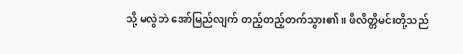သို့ မလွဲဘဲ အော်မြည်လျက် တည့်တည့်တက်သွား၏။ ဖိလိတ္တိမင်းတို့သည်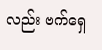လည်း ဗက်ရှေ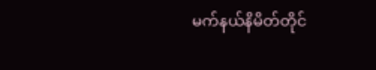မက်နယ်နိမိတ်တိုင်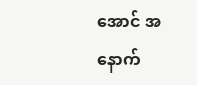အောင် အနောက်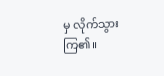မှ လိုက်သွားကြ၏။